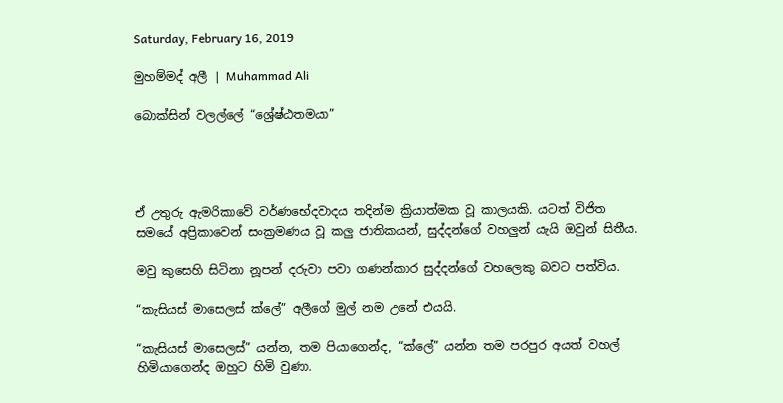Saturday, February 16, 2019

මුහම්මද් අලී | Muhammad Ali

බොක්සින් වලල්ලේ “ශ්‍රේෂ්ඨතමයා”




ඒ උතුරු ඇමරිකාවේ වර්ණභේදවාදය තදින්ම ක්‍රියාත්මක වූ කාලයකි. යටත් විජිත සමයේ අප්‍රිකාවෙන් සංක්‍රමණය වූ කලු ජාතිකයන්, සුද්දන්ගේ වහලුන් යැයි ඔවුන් සිතීය.

මවු කුසෙහි සිටිනා නූපන් දරුවා පවා ගණන්කාර සුද්දන්ගේ වහලෙකු බවට පත්විය.

“කැසියස් මාසෙලස් ක්ලේ” අලීගේ මුල් නම උනේ එයයි.

“කැසියස් මාසෙලස්” යන්න, තම පියාගෙන්ද, “ක්ලේ” යන්න තම පරපුර අයත් වහල් හිමියාගෙන්ද ඔහුට හිමි වුණා.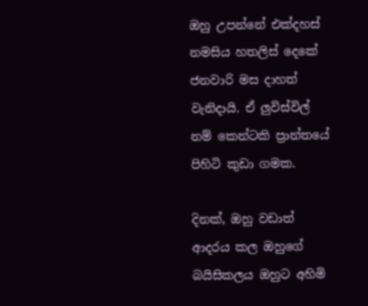ඔහු උපන්නේ එක්දහස් නමසිය හතලිස් දෙකේ ජනවාරි මස දාහත් වැනිදායි. ඒ ලුවිස්විල් නම් කෙන්ටකි ප්‍රාන්තයේ පිහිටි කුඩා ගමක.

දිනක්, ඔහු වඩාත් ආදරය කල ඔහුගේ බයිසිකලය ඔහුට අහිමි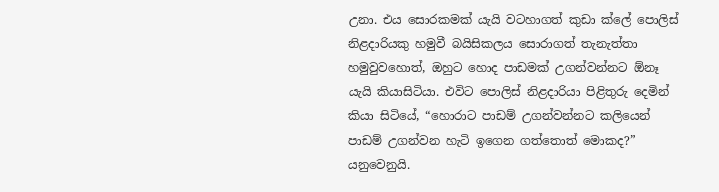උනා. එය සොරකමක් යැයි වටහාගත් කුඩා ක්ලේ පොලිස් නිළදාරියකු හමුවී බයිසිකලය සොරාගත් තැනැත්තා හමුවුවහොත්, ඔහුට හොද පාඩමක් උගන්වන්නට ඕනෑ යැයි කියාසිටියා. එවිට පොලිස් නිළදාරියා පිළිතුරු දෙමින් කියා සිටියේ, “හොරාට පාඩම් උගන්වන්නට කලියෙන් පාඩම් උගන්වන හැටි ඉගෙන ගත්තොත් මොකද?” යනුවෙනුයි.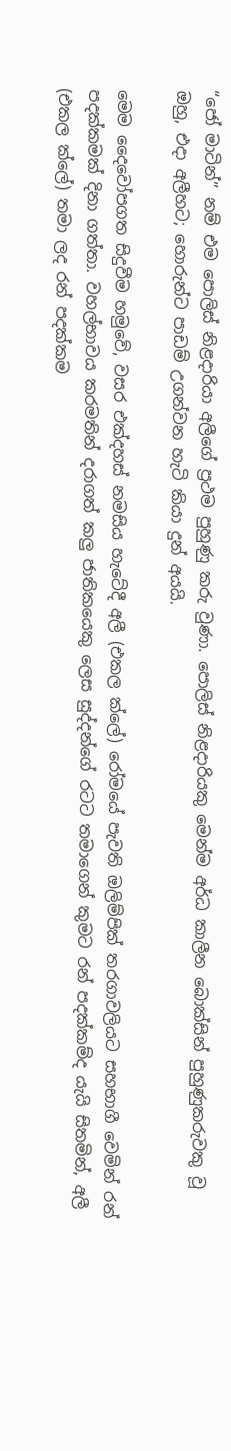“ජෝ මාටින්” නම් එම පොලිස් නිළදාරියා අලීගේ ප්‍රථම පුහුණු කරු වුණා. පොලිස් නිළදාරියකු මෙන්ම අර්ධ කාලීන බොක්සින් පුහුණුකරුවකු වූ ඔහු, එදා අලීහට; හොරුන්ට පාඩම් උගන්වන හැටි කියා දුන් අයයි.

මෙම දෛවෝපගත සිදුවීම හමුවේ, වසර එක්දහස් නමසිය හැටේදී අලී (එකල ක්ලේ) රෝමයේ පැවති ඔලිම්පික් තරගාවලියට සහභාගී වෙමින් රන් පදක්කමක් දිනා ගත්තා. වහල්භාවය කරමතින් දරාගත් කලු ජාතිකයෙකු ලෙස සුද්දන්ගේ රටට තමාගෙන් කුමට රන් පදක්කම්ද යැයි සිතමින්, අලී (එකල ක්ලේ) තමා ලද රන් පදක්කම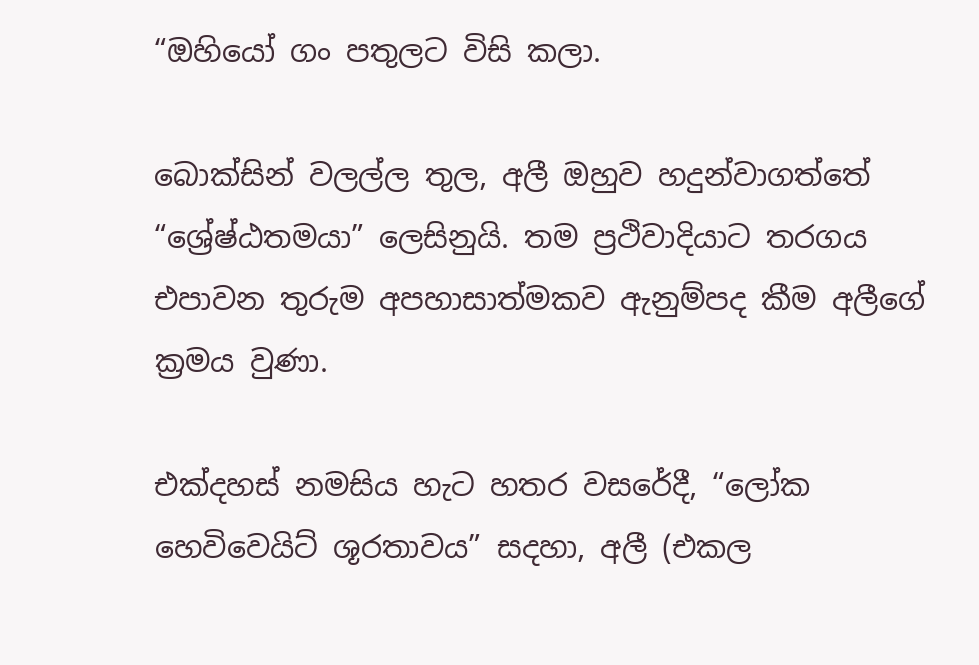“ඔහියෝ ගං පතුලට විසි කලා.

බොක්සින් වලල්ල තුල, අලී ඔහුව හදුන්වාගත්තේ
“ශ්‍රේෂ්ඨතමයා” ලෙසිනුයි. තම ප්‍රථිවාදියාට තරගය එපාවන තුරුම අපහාසාත්මකව ඇනුම්පද කීම අලීගේ ක්‍රමය වුණා.

එක්දහස් නමසිය හැට හතර වසරේදී, “ලෝක හෙවිවෙයිට් ශූරතාවය” සදහා, අලී (එකල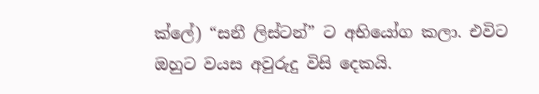ක්ලේ) “සනී ලිස්ටන්” ට අභියෝග කලා. එවිට ඔහුට වයස අවුරුදු විසි දෙකයි.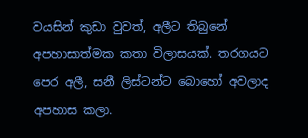වයසින් කුඩා වුවත්, අලීට තිබුනේ අපහාසාත්මක කතා විලාසයක්. තරගයට පෙර අලී, සනී ලිස්ටන්ට බොහෝ අවලාද අපහාස කලා.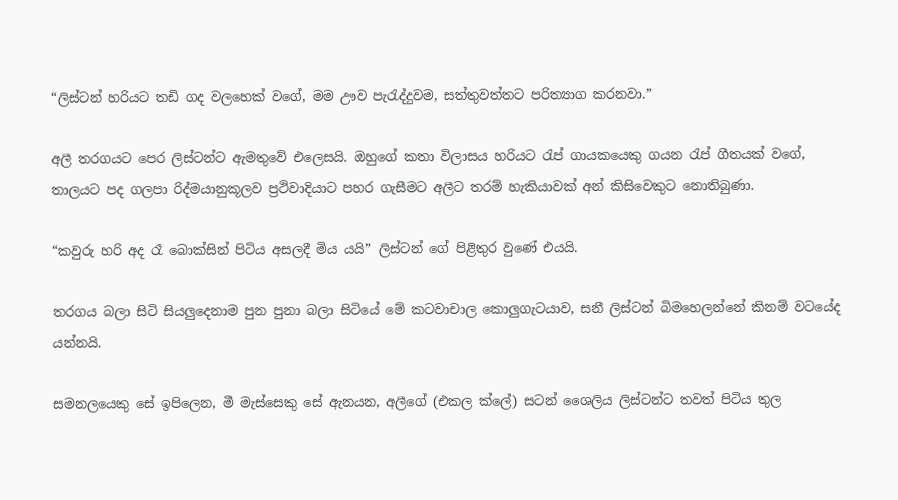“ලිස්ටන් හරියට තඩි ගද වලහෙක් වගේ, මම ඌව පැරැද්දුවම, සත්තුවත්තට පරිත්‍යාග කරනවා.”

අලී තරගයට පෙර ලිස්ටන්ට ඇමතුවේ එලෙසයි. ඔහුගේ කතා විලාසය හරියට රැප් ගායකයෙකු ගයන රැප් ගීතයක් වගේ, තාලයට පද ගලපා රිද්මයානුකූලව ප්‍රථිවාදියාට පහර ගැසීමට අලීට තරම් හැකියාවක් අන් කිසිවෙකුට නොතිබුණා.

“කවුරු හරි අද රෑ බොක්සින් පිටිය අසලදී මිය යයි” ලිස්ටන් ගේ පිළිතුර වුණේ එයයි.

තරගය බලා සිටි සියලුදෙනාම පුන පුනා බලා සිටියේ මේ කටවාචාල කොලුගැටයාව, සනී ලිස්ටන් බිමහෙලන්නේ කිනම් වටයේද යන්නයි.

සමනලයෙකු සේ ඉපිලෙන, මී මැස්සෙකු සේ ඇනයන, අලීගේ (එකල ක්ලේ) සටන් ශෛලිය ලිස්ටන්ට තවත් පිටිය තුල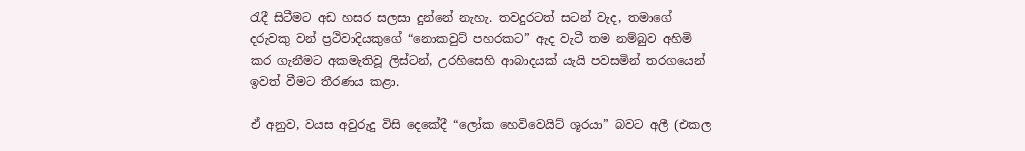රැදී සිටීමට අඩ හසර සලසා දුන්නේ නැහැ. තවදුරටත් සටන් වැද, තමාගේ දරුවකු වන් ප්‍රථිවාදියකුගේ “නොකවුට් පහරකට” ඇද වැටී තම නම්බුව අහිමි කර ගැනීමට අකමැතිවූ ලිස්ටන්, උරහිසෙහි ආබාදයක් යැයි පවසමින් තරගයෙන් ඉවත් වීමට තීරණය කළා.

ඒ අනුව, වයස අවුරුදු විසි දෙකේදී “ලෝක හෙවිවෙයිට් ශූරයා” බවට අලී (එකල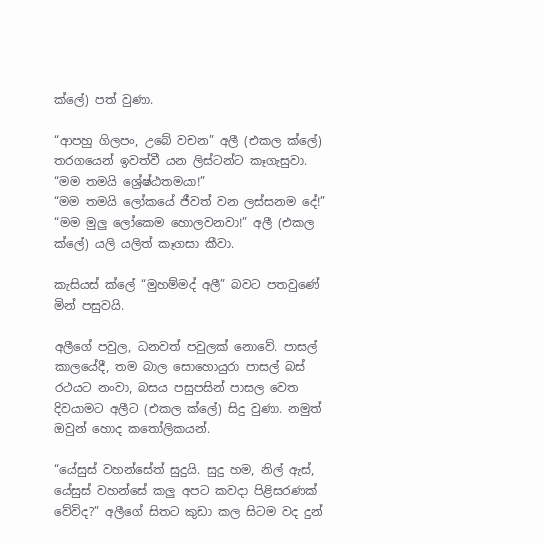ක්ලේ) පත් වුණා.

“ආපහු ගිලපං, උබේ වචන” අලී (එකල ක්ලේ) තරගයෙන් ඉවත්වී යන ලිස්ටන්ට කෑගැසුවා.
“මම තමයි ශ්‍රේෂ්ඨතමයා!”
“මම තමයි ලෝකයේ ජීවත් වන ලස්සනම දේ!” “මම මුලු ලෝකෙම හොලවනවා!” අලී (එකල ක්ලේ) යලි යලිත් කෑගසා කීවා.

කැසියස් ක්ලේ “මුහම්මද් අලී” බවට පතවුණේ මින් පසුවයි.

අලීගේ පවුල, ධනවත් පවුලක් නොවේ. පාසල් කාලයේදී, තම බාල සොහොයුරා පාසල් බස් රථයට නංවා, බසය පසුපසින් පාසල වෙත දිවයාමට අලීට (එකල ක්ලේ) සිදු වුණා. නමුත් ඔවුන් හොද කතෝලිකයන්.

“යේසුස් වහන්සේත් සුදුයි. සුදු හම, නිල් ඇස්, යේසුස් වහන්සේ කලු අපට කවදා පිළිසරණක් වේවිද?” අලීගේ සිතට කුඩා කල සිටම වද දුන්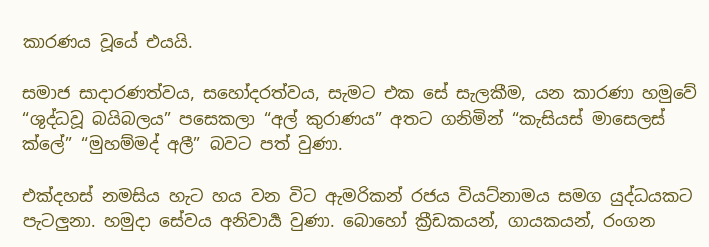කාරණය වූයේ එයයි.

සමාජ සාදාරණත්වය, සහෝදරත්වය, සැමට එක සේ සැලකීම, යන කාරණා හමුවේ “ශුද්ධවූ බයිබලය” පසෙකලා “අල් කුරාණය” අතට ගනිමින් “කැසියස් මාසෙලස් ක්ලේ” “මුහම්මද් අලී” බවට පත් වුණා.

එක්දහස් නමසිය හැට හය වන විට ඇමරිකන් රජය වියට්නාමය සමග යුද්ධයකට පැටලුනා. හමුදා සේවය අනිවාර්‍ය වුණා. බොහෝ ක්‍රීඩකයන්, ගායකයන්, රංගන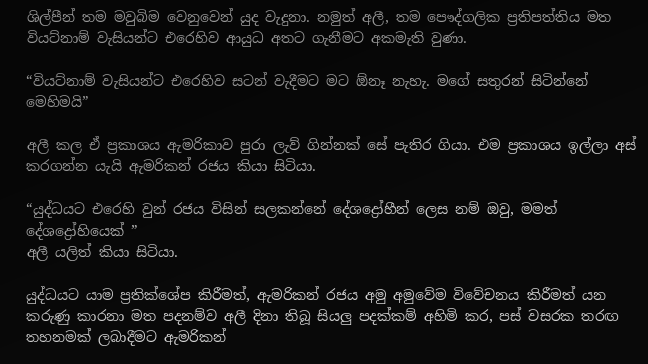ශිල්පීන් තම මවුබිම වෙනුවෙන් යුද වැදුනා. නමුත් අලී, තම පෞද්ගලික ප්‍රතිපත්තිය මත වියට්නාම් වැසියන්ට එරෙහිව ආයුධ අතට ගැනීමට අකමැති වුණා.

“වියට්නාම් වැසියන්ට එරෙහිව සටන් වැදීමට මට ඕනෑ නැහැ. මගේ සතුරන් සිටින්නේ මෙහිමයි”

අලී කල ඒ ප්‍රකාශය ඇමරිකාව පුරා ලැව් ගින්නක් සේ පැතිර ගියා. එම ප්‍රකාශය ඉල්ලා අස් කරගන්න යැයි ඇමරිකන් රජය කියා සිටියා.

“යුද්ධයට එරෙහි වුන් රජය විසින් සලකන්නේ දේශද්‍රෝහීන් ලෙස නම් ඔවු, මමත් දේශද්‍රෝහියෙක් ”
අලී යලිත් කියා සිටියා.

යුද්ධයට යාම ප්‍රතික්ශේප කිරීමත්, ඇමරිකන් රජය අමු අමුවේම විවේචනය කිරීමත් යන කරුණු කාරනා මත පදනම්ව අලී දිනා තිබූ සියලු පදක්කම් අහිමි කර, පස් වසරක තරඟ තහනමක් ලබාදීමට ඇමරිකන්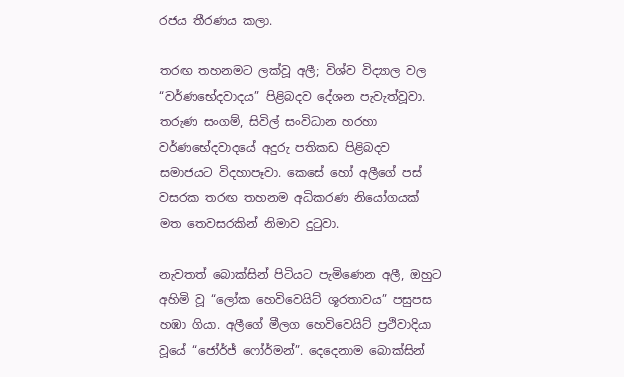රජය තීරණය කලා.

තරඟ තහනමට ලක්වූ අලී; විශ්ව විද්‍යාල වල “වර්ණභේදවාදය” පිළිබදව දේශන පැවැත්වූවා. තරුණ සංගම්, සිවිල් සංවිධාන හරහා වර්ණභේදවාදයේ අදුරු පතිකඩ පිළිබදව සමාජයට විදහාපෑවා. කෙසේ හෝ අලීගේ පස් වසරක තරඟ තහනම අධිකරණ නියෝගයක් මත තෙවසරකින් නිමාව දුටුවා.

නැවතත් බොක්සින් පිටියට පැමිණෙන අලී, ඔහුට අහිමි වූ “ලෝක හෙවිවෙයිට් ශූරතාවය” පසුපස හඹා ගියා. අලීගේ මීලග හෙවිවෙයිට් ප්‍රථිවාදියා වූයේ “ජෝර්ජ් ෆෝර්මන්”. දෙදෙනාම බොක්සින්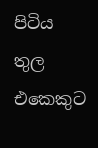පිටිය තුල එකෙකුට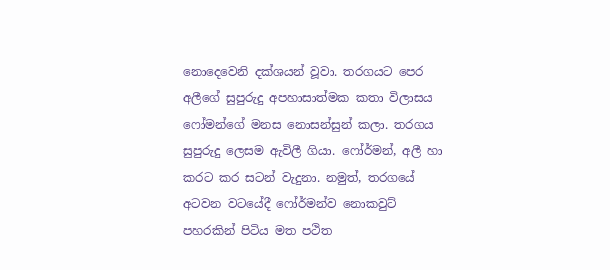නොදෙවෙනි දක්ශයන් වූවා. තරගයට පෙර අලීගේ සුපුරුදු අපහාසාත්මක කතා විලාසය ෆෝමන්ගේ මනස නොසන්සුන් කලා. තරගය සුපුරුදු ලෙසම ඇවිලී ගියා. ෆෝර්මන්, අලී හා කරට කර සටන් වැදුනා. නමුත්, තරගයේ අටවන වටයේදී ෆෝර්මන්ව නොකවුට් පහරකින් පිටිය මත පථිත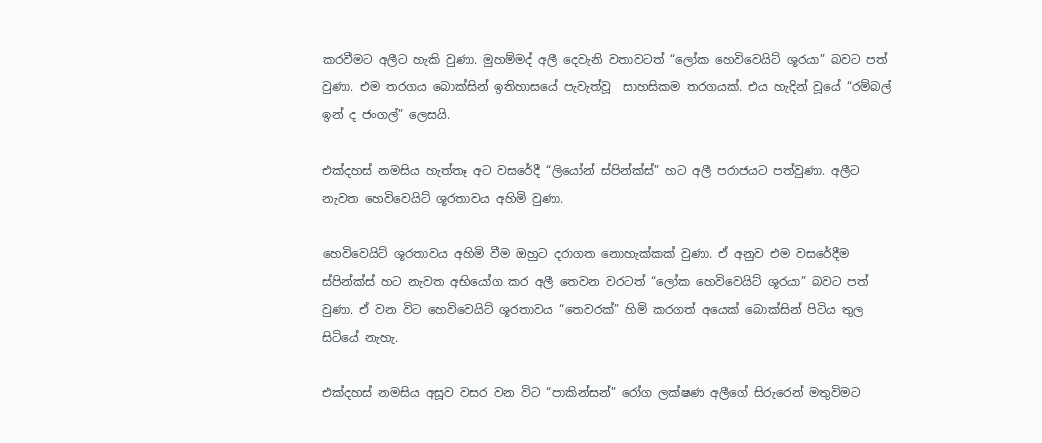කරවීමට අලීට හැකි වුණා. මුහම්මද් අලී දෙවැනි වතාවටත් “ලෝක හෙවිවෙයිට් ශූරයා” බවට පත් වුණා. එම තරගය බොක්සින් ඉතිහාසයේ පැවැත්වූ  සාහසිකම තරගයක්. එය හැදින් වූයේ “රම්බල් ඉන් ද ජංගල්” ලෙසයි.

එක්දහස් නමසිය හැත්තෑ අට වසරේදී “ලියෝන් ස්පින්ක්ස්” හට අලී පරාජයට පත්වුණා. අලීට නැවත හෙවිවෙයිට් ශූරතාවය අහිමි වුණා.

හෙවිවෙයිට් ශූරතාවය අහිමි වීම ඔහුට දරාගත නොහැක්කක් වුණා. ඒ අනුව එම වසරේදීම ස්පින්ක්ස් හට නැවත අභියෝග කර අලී තෙවන වරටත් “ලෝක හෙවිවෙයිට් ශූරයා” බවට පත් වුණා. ඒ වන විට හෙවිවෙයිට් ශූරතාවය “තෙවරක්” හිමි කරගත් අයෙක් බොක්සින් පිටිය තුල සිටියේ නැහැ.

එක්දහස් නමසිය අසූව වසර වන විට “පාකින්සන්” රෝග ලක්ෂණ අලීගේ සිරුරෙන් මතුවිමට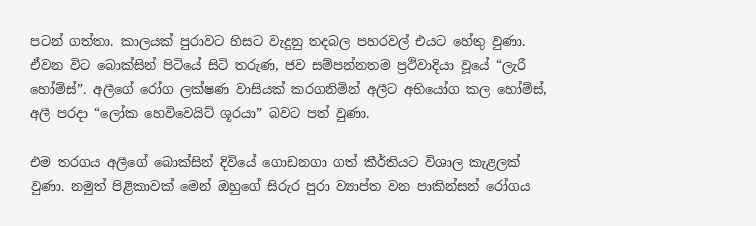පටන් ගත්තා. කාලයක් පුරාවට හිසට වැදුනු තදබල පහරවල් එයට හේතු වුණා. ඒවන විට බොක්සින් පිටියේ සිටි තරුණ, ජව සම්පන්නතම ප්‍රථිවාදියා වූයේ “ලැරී හෝම්ස්”. අලීගේ රෝග ලක්ෂණ වාසියක් කරගනිමින් අලීට අභියෝග කල හෝම්ස්, අලී පරදා “ලෝක හෙවිවෙයිට් ශූරයා” බවට පත් වුණා.

එම තරගය අලීගේ බොක්සින් දිවියේ ගොඩනගා ගත් කීර්තියට විශාල කැළලක් වුණා. නමුත් පිළිකාවක් මෙන් ඔහුගේ සිරුර පුරා ව්‍යාප්ත වන පාකින්සන් රෝගය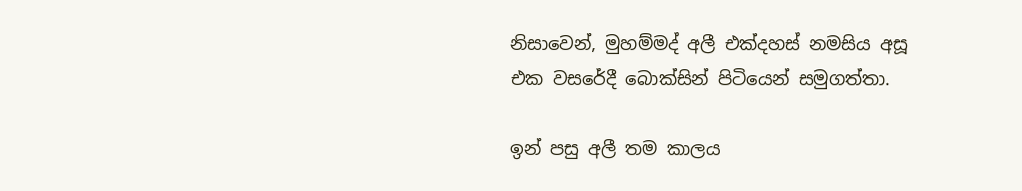නිසාවෙන්, මුහම්මද් අලී එක්දහස් නමසිය අසූ එක වසරේදී බොක්සින් පිටියෙන් සමුගත්තා.

ඉන් පසු අලී තම කාලය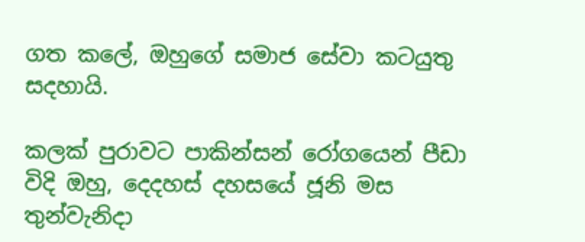ගත කලේ, ඔහුගේ සමාජ සේවා කටයුතු සදහායි.

කලක් පුරාවට පාකින්සන් රෝගයෙන් පීඩා විදි ඔහු, දෙදහස් දහසයේ ජූනි මස තුන්වැනිදා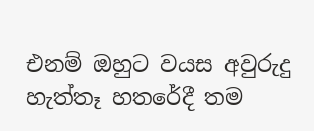එනම් ඔහුට වයස අවුරුදු හැත්තෑ හතරේදී තම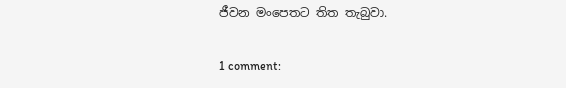ජීවන මංපෙතට තිත තැබුවා.

1 comment: